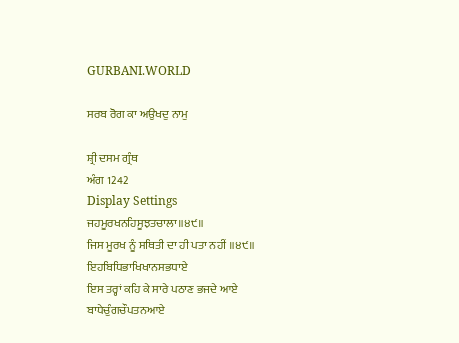GURBANI.WORLD

ਸਰਬ ਰੋਗ ਕਾ ਅਉਖਦੁ ਨਾਮੁ

ਸ਼੍ਰੀ ਦਸਮ ਗ੍ਰੰਥ
ਅੰਗ 1242
Display Settings
ਜਹਮੂਰਖਨਹਿਸੂਝਤਚਾਲਾ॥੪੯॥
ਜਿਸ ਮੂਰਖ ਨੂੰ ਸਥਿਤੀ ਦਾ ਹੀ ਪਤਾ ਨਹੀਂ ॥੪੯॥
ਇਹਬਿਧਿਭਾਖਿਖਾਨਸਭਧਾਏ
ਇਸ ਤਰ੍ਹਾਂ ਕਹਿ ਕੇ ਸਾਰੇ ਪਠਾਣ ਭਜਦੇ ਆਏ
ਬਾਧੇਚੁੰਗਚੌਪਤਨਆਏ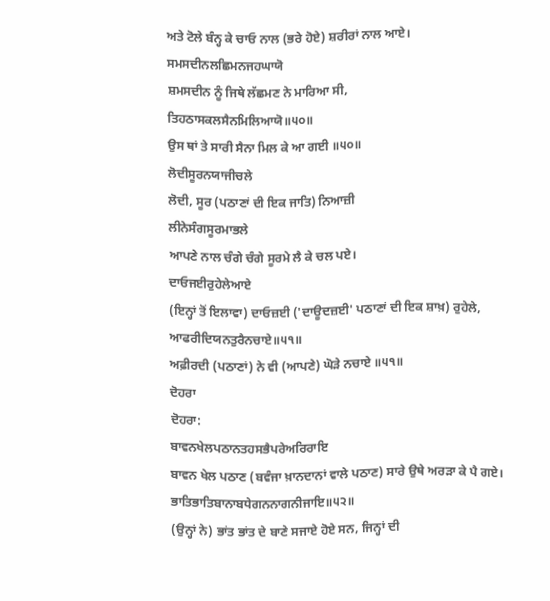ਅਤੇ ਟੋਲੇ ਬੰਨ੍ਹ ਕੇ ਚਾਓ ਨਾਲ (ਭਰੇ ਹੋਏ) ਸ਼ਰੀਰਾਂ ਨਾਲ ਆਏ।
ਸਮਸਦੀਨਲਛਿਮਨਜਹਘਾਯੋ
ਸ਼ਮਸਦੀਨ ਨੂੰ ਜਿਥੇ ਲੱਛਮਣ ਨੇ ਮਾਰਿਆ ਸੀ,
ਤਿਹਠਾਸਕਲਸੈਨਮਿਲਿਆਯੋ॥੫੦॥
ਉਸ ਥਾਂ ਤੇ ਸਾਰੀ ਸੈਨਾ ਮਿਲ ਕੇ ਆ ਗਈ ॥੫੦॥
ਲੋਦੀਸੂਰਨਯਾਜੀਚਲੇ
ਲੋਦੀ, ਸੂਰ (ਪਠਾਣਾਂ ਦੀ ਇਕ ਜਾਤਿ) ਨਿਆਜ਼ੀ
ਲੀਨੇਸੰਗਸੂਰਮਾਭਲੇ
ਆਪਣੇ ਨਾਲ ਚੰਗੇ ਚੰਗੇ ਸੂਰਮੇ ਲੈ ਕੇ ਚਲ ਪਏ।
ਦਾਓਜਈਰੁਹੇਲੇਆਏ
(ਇਨ੍ਹਾਂ ਤੋਂ ਇਲਾਵਾ) ਦਾਓਜ਼ਈ ('ਦਾਊਦਜ਼ਈ' ਪਠਾਣਾਂ ਦੀ ਇਕ ਸ਼ਾਖ਼) ਰੁਹੇਲੇ,
ਆਫਰੀਦਿਯਨਤੁਰੈਨਚਾਏ॥੫੧॥
ਅਫ਼ੀਰਦੀ (ਪਠਾਣਾਂ) ਨੇ ਵੀ (ਆਪਣੇ) ਘੋੜੇ ਨਚਾਏ ॥੫੧॥
ਦੋਹਰਾ
ਦੋਹਰਾ:
ਬਾਵਨਖੇਲਪਠਾਨਤਹਸਭੈਪਰੇਅਰਿਰਾਇ
ਬਾਵਨ ਖੇਲ ਪਠਾਣ (ਬਵੰਜਾ ਖ਼ਾਨਦਾਨਾਂ ਵਾਲੇ ਪਠਾਣ) ਸਾਰੇ ਉਥੇ ਅਰੜਾ ਕੇ ਪੈ ਗਏ।
ਭਾਤਿਭਾਤਿਬਾਨਾਬਧੇਗਨਨਾਗਨੀਜਾਇ॥੫੨॥
(ਉਨ੍ਹਾਂ ਨੇ) ਭਾਂਤ ਭਾਂਤ ਦੇ ਬਾਣੇ ਸਜਾਏ ਹੋਏ ਸਨ, ਜਿਨ੍ਹਾਂ ਦੀ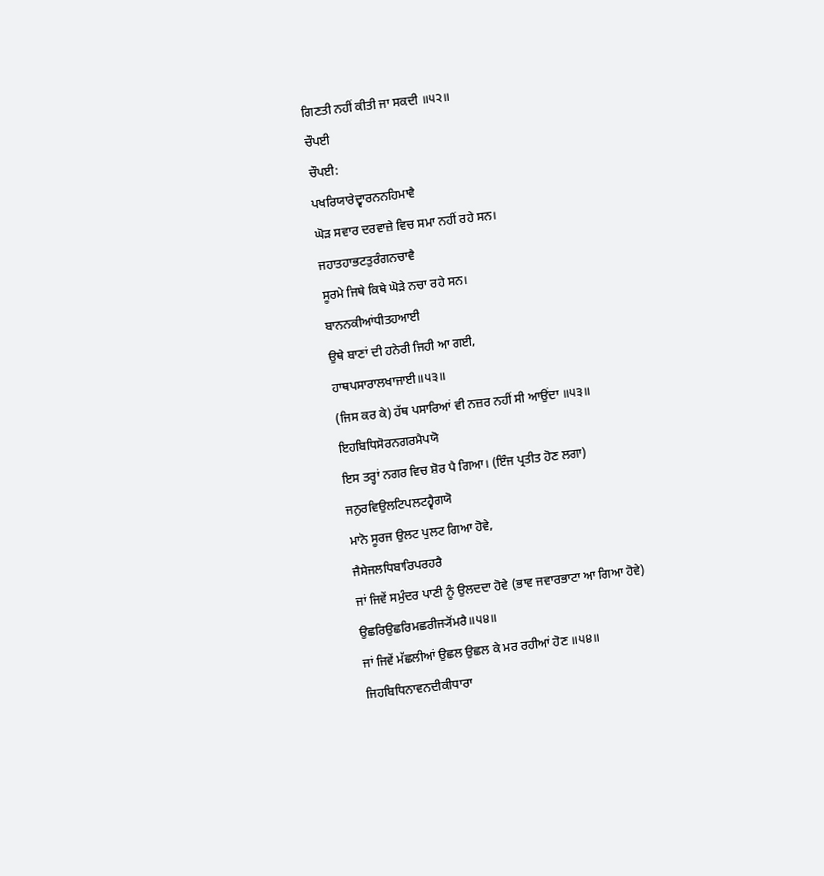ਗਿਣਤੀ ਨਹੀਂ ਕੀਤੀ ਜਾ ਸਕਦੀ ॥੫੨॥
ਚੌਪਈ
ਚੌਪਈ:
ਪਖਰਿਯਾਰੇਦ੍ਵਾਰਨਨਹਿਮਾਵੈ
ਘੋੜ ਸਵਾਰ ਦਰਵਾਜ਼ੇ ਵਿਚ ਸਮਾ ਨਹੀਂ ਰਹੇ ਸਨ।
ਜਹਾਤਹਾਭਟਤੁਰੰਗਨਚਾਵੈ
ਸੂਰਮੇ ਜਿਥੇ ਕਿਥੇ ਘੋੜੇ ਨਚਾ ਰਹੇ ਸਨ।
ਬਾਨਨਕੀਆਂਧੀਤਹਆਈ
ਉਥੇ ਬਾਣਾਂ ਦੀ ਹਨੇਰੀ ਜਿਹੀ ਆ ਗਈ,
ਹਾਥਪਸਾਰਾਲਖਾਜਾਈ॥੫੩॥
(ਜਿਸ ਕਰ ਕੇ) ਹੱਥ ਪਸਾਰਿਆਂ ਵੀ ਨਜ਼ਰ ਨਹੀਂ ਸੀ ਆਉਂਦਾ ॥੫੩॥
ਇਹਬਿਧਿਸੋਰਨਗਰਮੈਪਯੋ
ਇਸ ਤਰ੍ਹਾਂ ਨਗਰ ਵਿਚ ਸ਼ੋਰ ਪੈ ਗਿਆ। (ਇੰਜ ਪ੍ਰਤੀਤ ਹੋਣ ਲਗਾ)
ਜਨੁਰਵਿਉਲਟਿਪਲਟਹ੍ਵੈਗਯੋ
ਮਾਨੋ ਸੂਰਜ ਉਲਟ ਪੁਲਟ ਗਿਆ ਹੋਵੇ,
ਜੈਸੇਜਲਧਿਬਾਰਿਪਰਹਰੈ
ਜਾਂ ਜਿਵੇਂ ਸਮੁੰਦਰ ਪਾਣੀ ਨੂੰ ਉਲਦਦਾ ਹੋਵੇ (ਭਾਵ ਜਵਾਰਭਾਟਾ ਆ ਗਿਆ ਹੋਵੇ)
ਉਛਰਿਉਛਰਿਮਛਰੀਜ੍ਯੋਂਮਰੈ॥੫੪॥
ਜਾਂ ਜਿਵੇਂ ਮੱਛਲੀਆਂ ਉਛਲ ਉਛਲ ਕੇ ਮਰ ਰਹੀਆਂ ਹੋਣ ॥੫੪॥
ਜਿਹਬਿਧਿਨਾਵਨਦੀਕੀਧਾਰਾ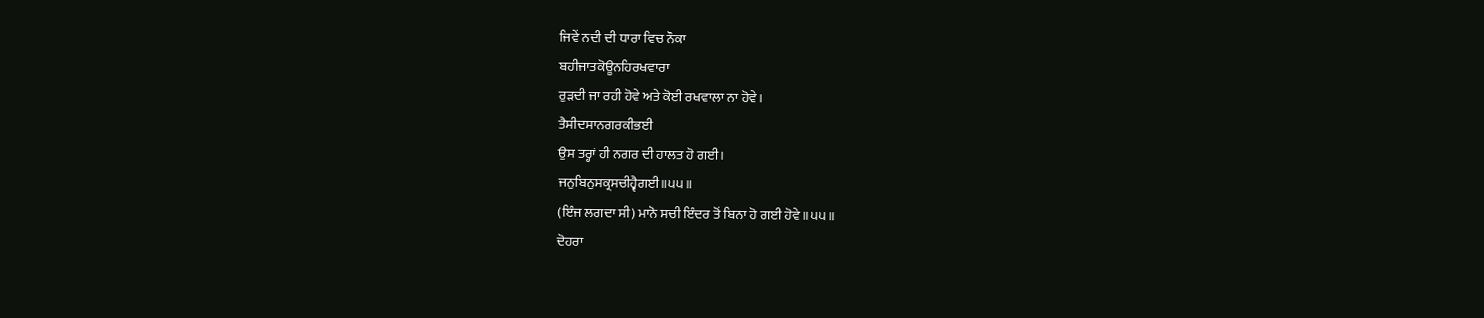ਜਿਵੇਂ ਨਦੀ ਦੀ ਧਾਰਾ ਵਿਚ ਨੌਕਾ
ਬਹੀਜਾਤਕੋਊਨਹਿਰਖਵਾਰਾ
ਰੁੜਦੀ ਜਾ ਰਹੀ ਹੋਵੇ ਅਤੇ ਕੋਈ ਰਖਵਾਲਾ ਨਾ ਹੋਵੇ।
ਤੈਸੀਦਸਾਨਗਰਕੀਭਈ
ਉਸ ਤਰ੍ਹਾਂ ਹੀ ਨਗਰ ਦੀ ਹਾਲਤ ਹੋ ਗਈ।
ਜਨੁਬਿਨੁਸਕ੍ਰਸਚੀਹ੍ਵੈਗਈ॥੫੫॥
(ਇੰਜ ਲਗਦਾ ਸੀ) ਮਾਨੋ ਸਚੀ ਇੰਦਰ ਤੋਂ ਬਿਨਾ ਹੋ ਗਈ ਹੋਵੇ ॥੫੫॥
ਦੋਹਰਾ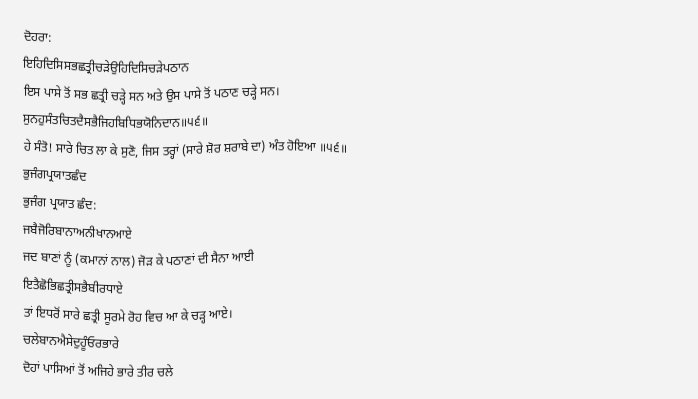ਦੋਹਰਾ:
ਇਹਿਦਿਸਿਸਭਛਤ੍ਰੀਚੜੇਉਹਿਦਿਸਿਚੜੇਪਠਾਨ
ਇਸ ਪਾਸੇ ਤੋਂ ਸਭ ਛਤ੍ਰੀ ਚੜ੍ਹੇ ਸਨ ਅਤੇ ਉਸ ਪਾਸੇ ਤੋਂ ਪਠਾਣ ਚੜ੍ਹੇ ਸਨ।
ਸੁਨਹੁਸੰਤਚਿਤਦੈਸਭੈਜਿਹਬਿਧਿਭਯੋਨਿਦਾਨ॥੫੬॥
ਹੇ ਸੰਤੋ! ਸਾਰੇ ਚਿਤ ਲਾ ਕੇ ਸੁਣੋ, ਜਿਸ ਤਰ੍ਹਾਂ (ਸਾਰੇ ਸ਼ੋਰ ਸ਼ਰਾਬੇ ਦਾ) ਅੰਤ ਹੋਇਆ ॥੫੬॥
ਭੁਜੰਗਪ੍ਰਯਾਤਛੰਦ
ਭੁਜੰਗ ਪ੍ਰਯਾਤ ਛੰਦ:
ਜਬੈਜੋਰਿਬਾਨਾਅਨੀਖਾਨਆਏ
ਜਦ ਬਾਣਾਂ ਨੂੰ (ਕਮਾਨਾਂ ਨਾਲ) ਜੋੜ ਕੇ ਪਠਾਣਾਂ ਦੀ ਸੈਨਾ ਆਈ
ਇਤੈਛੋਭਿਛਤ੍ਰੀਸਭੈਬੀਰਧਾਏ
ਤਾਂ ਇਧਰੋਂ ਸਾਰੇ ਛਤ੍ਰੀ ਸੂਰਮੇ ਰੋਹ ਵਿਚ ਆ ਕੇ ਚੜ੍ਹ ਆਏ।
ਚਲੇਬਾਨਐਸੇਦੁਹੂੰਓਰਭਾਰੇ
ਦੋਹਾਂ ਪਾਸਿਆਂ ਤੋਂ ਅਜਿਹੇ ਭਾਰੇ ਤੀਰ ਚਲੇ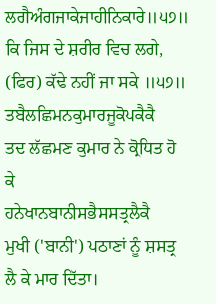ਲਗੈਅੰਗਜਾਕੇਜਾਹੀਨਿਕਾਰੇ॥੫੭॥
ਕਿ ਜਿਸ ਦੇ ਸ਼ਰੀਰ ਵਿਚ ਲਗੇ, (ਫਿਰ) ਕੱਢੇ ਨਹੀਂ ਜਾ ਸਕੇ ॥੫੭॥
ਤਬੈਲਛਿਮਨਕੁਮਾਰਜੂਕੋਪਕੈਕੈ
ਤਦ ਲੱਛਮਣ ਕੁਮਾਰ ਨੇ ਕ੍ਰੋਧਿਤ ਹੋ ਕੇ
ਹਨੇਖਾਨਬਾਨੀਸਭੈਸਸਤ੍ਰਲੈਕੈ
ਮੁਖੀ ('ਬਾਨੀ') ਪਠਾਣਾਂ ਨੂੰ ਸ਼ਸਤ੍ਰ ਲੈ ਕੇ ਮਾਰ ਦਿੱਤਾ।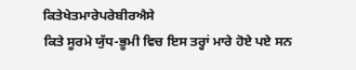ਕਿਤੇਖੇਤਮਾਰੇਪਰੇਬੀਰਐਸੇ
ਕਿਤੇ ਸੂਰਮੇ ਯੁੱਧ-ਭੂਮੀ ਵਿਚ ਇਸ ਤਰ੍ਹਾਂ ਮਾਰੇ ਹੋਏ ਪਏ ਸਨ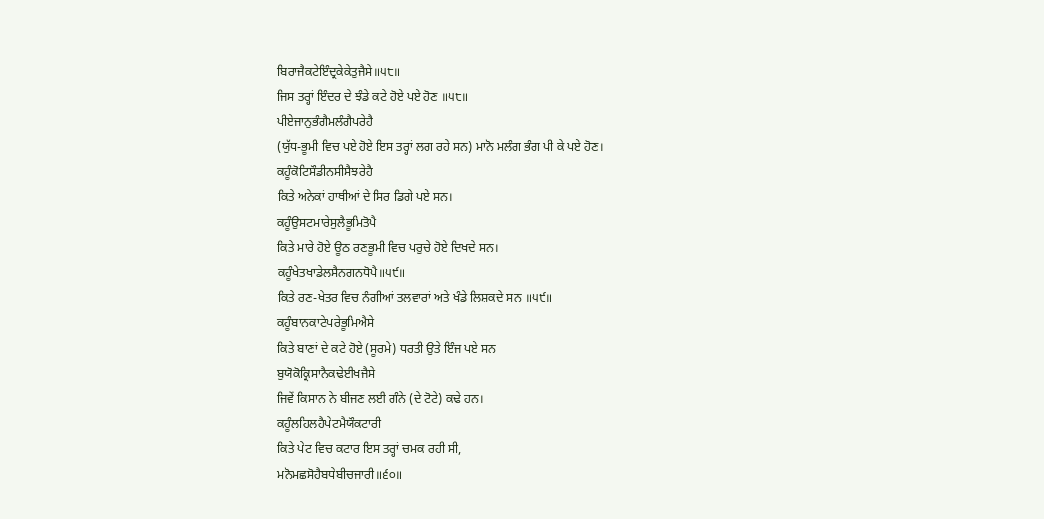ਬਿਰਾਜੈਕਟੇਇੰਦ੍ਰਕੇਕੇਤੁਜੈਸੇ॥੫੮॥
ਜਿਸ ਤਰ੍ਹਾਂ ਇੰਦਰ ਦੇ ਝੰਡੇ ਕਟੇ ਹੋਏ ਪਏ ਹੋਣ ॥੫੮॥
ਪੀਏਜਾਨੁਭੰਗੈਮਲੰਗੈਪਰੇਹੈ
(ਯੁੱਧ-ਭੂਮੀ ਵਿਚ ਪਏ ਹੋਏ ਇਸ ਤਰ੍ਹਾਂ ਲਗ ਰਹੇ ਸਨ) ਮਾਨੋ ਮਲੰਗ ਭੰਗ ਪੀ ਕੇ ਪਏ ਹੋਣ।
ਕਹੂੰਕੋਟਿਸੌਡੀਨਸੀਸੈਝਰੇਹੈ
ਕਿਤੇ ਅਨੇਕਾਂ ਹਾਥੀਆਂ ਦੇ ਸਿਰ ਡਿਗੇ ਪਏ ਸਨ।
ਕਹੂੰਉਸਟਮਾਰੇਸੁਲੈਭੂਮਿਤੋਪੈ
ਕਿਤੇ ਮਾਰੇ ਹੋਏ ਊਠ ਰਣਭੂਮੀ ਵਿਚ ਪਰੁਚੇ ਹੋਏ ਦਿਖਦੇ ਸਨ।
ਕਹੂੰਖੇਤਖਾਡੇਲਸੈਨਗਨਧੋਪੈ॥੫੯॥
ਕਿਤੇ ਰਣ-ਖੇਤਰ ਵਿਚ ਨੰਗੀਆਂ ਤਲਵਾਰਾਂ ਅਤੇ ਖੰਡੇ ਲਿਸ਼ਕਦੇ ਸਨ ॥੫੯॥
ਕਹੂੰਬਾਨਕਾਟੇਪਰੇਭੂਮਿਐਸੇ
ਕਿਤੇ ਬਾਣਾਂ ਦੇ ਕਟੇ ਹੋਏ (ਸੂਰਮੇ) ਧਰਤੀ ਉਤੇ ਇੰਜ ਪਏ ਸਨ
ਬੁਯੋਕੋਕ੍ਰਿਸਾਨੈਕਢੇਈਖਜੈਸੇ
ਜਿਵੇਂ ਕਿਸਾਨ ਨੇ ਬੀਜਣ ਲਈ ਗੰਨੇ (ਦੇ ਟੋਟੇ) ਕਢੇ ਹਨ।
ਕਹੂੰਲਹਿਲਹੈਪੇਟਮੈਯੌਕਟਾਰੀ
ਕਿਤੇ ਪੇਟ ਵਿਚ ਕਟਾਰ ਇਸ ਤਰ੍ਹਾਂ ਚਮਕ ਰਹੀ ਸੀ,
ਮਨੋਮਛਸੋਹੈਬਧੇਬੀਚਜਾਰੀ॥੬੦॥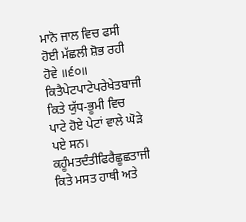ਮਾਨੋ ਜਾਲ ਵਿਚ ਫਸੀ ਹੋਈ ਮੱਛਲੀ ਸ਼ੋਭ ਰਹੀ ਹੋਵੇ ॥੬੦॥
ਕਿਤੈਪੇਟਪਾਟੇਪਰੇਖੇਤਬਾਜੀ
ਕਿਤੇ ਯੁੱਧ-ਭੂਮੀ ਵਿਚ ਪਾਟੇ ਹੋਏ ਪੇਟਾਂ ਵਾਲੇ ਘੋੜੇ ਪਏ ਸਨ।
ਕਹੂੰਮਤਦੰਤੀਫਿਰੈਛੂਛਤਾਜੀ
ਕਿਤੇ ਮਸਤ ਹਾਥੀ ਅਤੇ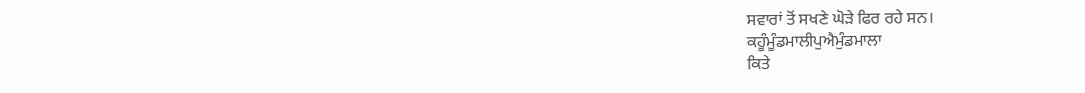ਸਵਾਰਾਂ ਤੋਂ ਸਖਣੇ ਘੋੜੇ ਫਿਰ ਰਹੇ ਸਨ।
ਕਹੂੰਮੂੰਡਮਾਲੀਪੁਐਮੁੰਡਮਾਲਾ
ਕਿਤੇ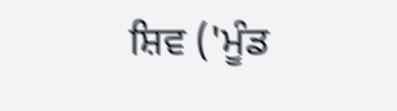ਸ਼ਿਵ ('ਮੂੰਡ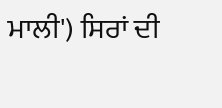ਮਾਲੀ') ਸਿਰਾਂ ਦੀ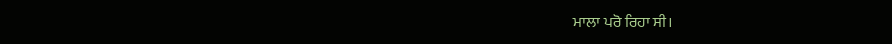ਮਾਲਾ ਪਰੋ ਰਿਹਾ ਸੀ।